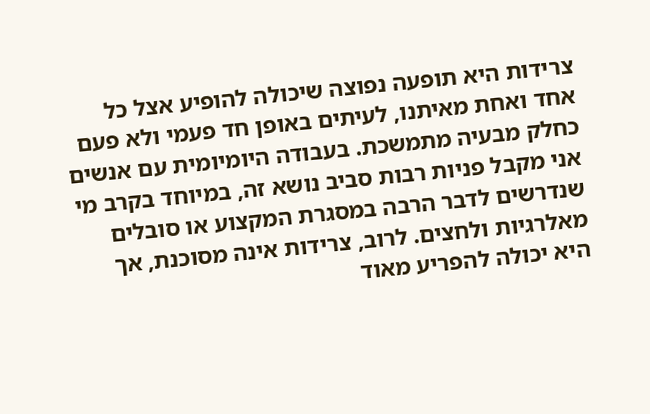צרידות היא תופעה נפוצה שיכולה להופיע אצל כל אחד ואחת מאיתנו, לעיתים באופן חד פעמי ולא פעם כחלק מבעיה מתמשכת. בעבודה היומיומית עם אנשים אני מקבל פניות רבות סביב נושא זה, במיוחד בקרב מי שנדרשים לדבר הרבה במסגרת המקצוע או סובלים מאלרגיות ולחצים. לרוב, צרידות אינה מסוכנת, אך היא יכולה להפריע מאוד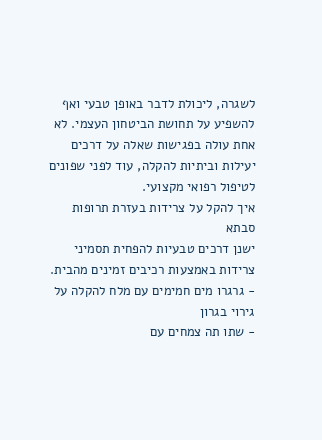לשגרה, ליכולת לדבר באופן טבעי ואף להשפיע על תחושת הביטחון העצמי. לא אחת עולה בפגישות שאלה על דרכים יעילות וביתיות להקלה, עוד לפני שפונים לטיפול רפואי מקצועי.
איך להקל על צרידות בעזרת תרופות סבתא
ישנן דרכים טבעיות להפחית תסמיני צרידות באמצעות רכיבים זמינים מהבית.
- גרגרו מים חמימים עם מלח להקלה על גירוי בגרון
- שתו תה צמחים עם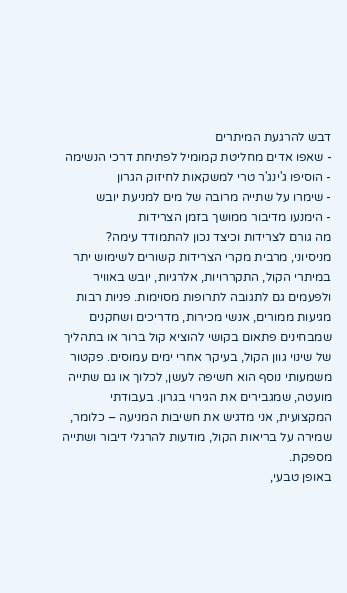דבש להרגעת המיתרים
- שאפו אדים מחליטת קמומיל לפתיחת דרכי הנשימה
- הוסיפו ג'ינג'ר טרי למשקאות לחיזוק הגרון
- שימרו על שתייה מרובה של מים למניעת יובש
- הימנעו מדיבור ממושך בזמן הצרידות
מה גורם לצרידות וכיצד נכון להתמודד עימה?
מניסיוני, מרבית מקרי הצרידות קשורים לשימוש יתר במיתרי הקול, התקררויות, אלרגיות, יובש באוויר ולפעמים גם לתגובה לתרופות מסוימות. פניות רבות מגיעות ממורים, אנשי מכירות, מדריכים ושחקנים שמבחינים פתאום בקושי להוציא קול ברור או בתהליך של שינוי גוון הקול, בעיקר אחרי ימים עמוסים. פקטור משמעותי נוסף הוא חשיפה לעשן, לכלוך או גם שתייה מועטה, שמגבירים את הגירוי בגרון. בעבודתי המקצועית, אני מדגיש את חשיבות המניעה – כלומר, שמירה על בריאות הקול, מודעות להרגלי דיבור ושתייה מספקת.
באופן טבעי,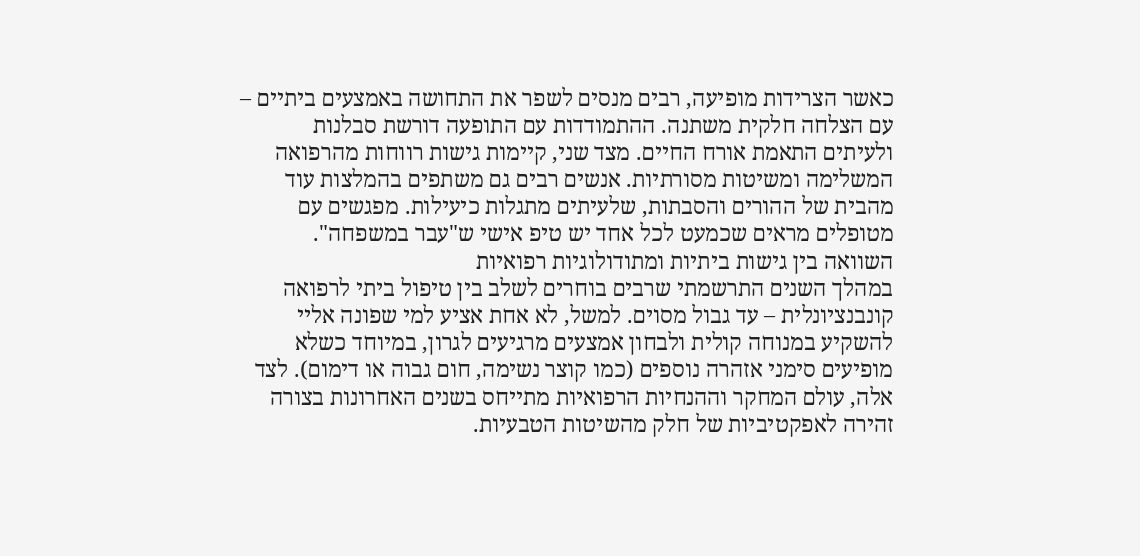כאשר הצרידות מופיעה, רבים מנסים לשפר את התחושה באמצעים ביתיים – עם הצלחה חלקית משתנה. ההתמודדות עם התופעה דורשת סבלנות ולעיתים התאמת אורח החיים. מצד שני, קיימות גישות רווחות מהרפואה המשלימה ומשיטות מסורתיות. אנשים רבים גם משתפים בהמלצות עוד מהבית של ההורים והסבתות, שלעיתים מתגלות כיעילות. מפגשים עם מטופלים מראים שכמעט לכל אחד יש טיפ אישי ש"עבר במשפחה".
השוואה בין גישות ביתיות ומתודולוגיות רפואיות
במהלך השנים התרשמתי שרבים בוחרים לשלב בין טיפול ביתי לרפואה קונבנציונלית – עד גבול מסוים. למשל, לא אחת אציע למי שפונה אליי להשקיע במנוחה קולית ולבחון אמצעים מרגיעים לגרון, במיוחד כשלא מופיעים סימני אזהרה נוספים (כמו קוצר נשימה, חום גבוה או דימום). לצד אלה, עולם המחקר וההנחיות הרפואיות מתייחס בשנים האחרונות בצורה זהירה לאפקטיביות של חלק מהשיטות הטבעיות.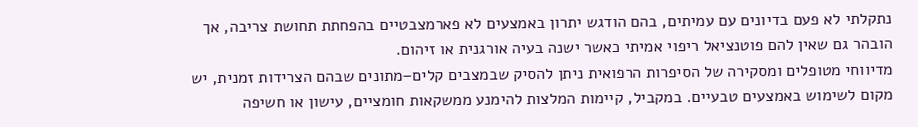נתקלתי לא פעם בדיונים עם עמיתים, בהם הודגש יתרון באמצעים לא פארמצבטיים בהפחתת תחושת צריבה, אך הובהר גם שאין להם פוטנציאל ריפוי אמיתי כאשר ישנה בעיה אורגנית או זיהום.
מדיווחי מטופלים ומסקירה של הסיפרות הרפואית ניתן להסיק שבמצבים קלים–מתונים שבהם הצרידות זמנית, יש מקום לשימוש באמצעים טבעיים. במקביל, קיימות המלצות להימנע ממשקאות חומציים, עישון או חשיפה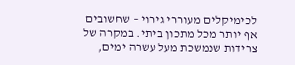לכימיקלים מעוררי גירוי – שחשובים אף יותר מכל מתכון ביתי. במקרה של צרידות שנמשכת מעל עשרה ימים,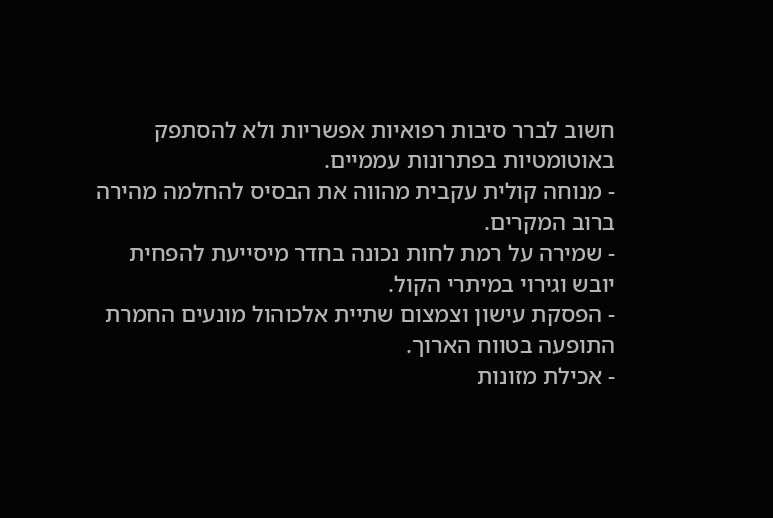חשוב לברר סיבות רפואיות אפשריות ולא להסתפק באוטומטיות בפתרונות עממיים.
- מנוחה קולית עקבית מהווה את הבסיס להחלמה מהירה ברוב המקרים.
- שמירה על רמת לחות נכונה בחדר מיסייעת להפחית יובש וגירוי במיתרי הקול.
- הפסקת עישון וצמצום שתיית אלכוהול מונעים החמרת התופעה בטווח הארוך.
- אכילת מזונות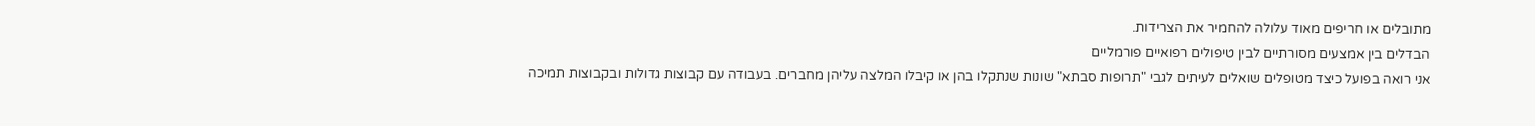מתובלים או חריפים מאוד עלולה להחמיר את הצרידות.
הבדלים בין אמצעים מסורתיים לבין טיפולים רפואיים פורמליים
אני רואה בפועל כיצד מטופלים שואלים לעיתים לגבי "תרופות סבתא" שונות שנתקלו בהן או קיבלו המלצה עליהן מחברים. בעבודה עם קבוצות גדולות ובקבוצות תמיכה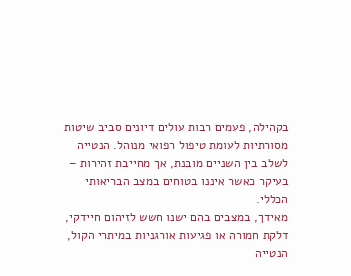בקהילה, פעמים רבות עולים דיונים סביב שיטות מסורתיות לעומת טיפול רפואי מנוהל. הנטייה לשלב בין השניים מובנת, אך מחייבת זהירות – בעיקר כאשר איננו בטוחים במצב הבריאותי הכללי.
מאידך, במצבים בהם ישנו חשש לזיהום חיידקי, דלקת חמורה או פגיעות אורגניות במיתרי הקול, הנטייה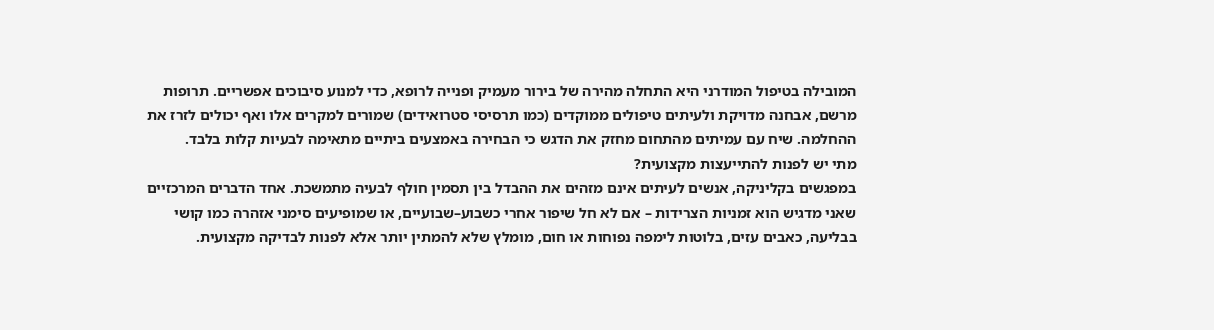המובילה בטיפול המודרני היא התחלה מהירה של בירור מעמיק ופנייה לרופא, כדי למנוע סיבוכים אפשריים. תרופות מרשם, אבחנה מדויקת ולעיתים טיפולים ממוקדים (כמו תרסיסי סטרואידים) שמורים למקרים אלו ואף יכולים לזרז את ההחלמה. שיח עם עמיתים מהתחום מחזק את הדגש כי הבחירה באמצעים ביתיים מתאימה לבעיות קלות בלבד.
מתי יש לפנות להתייעצות מקצועית?
במפגשים בקליניקה, אנשים לעיתים אינם מזהים את ההבדל בין תסמין חולף לבעיה מתמשכת. אחד הדברים המרכזיים שאני מדגיש הוא זמניות הצרידות – אם לא חל שיפור אחרי כשבוע–שבועיים, או שמופיעים סימני אזהרה כמו קושי בבליעה, כאבים עזים, בלוטות לימפה נפוחות או חום, מומלץ שלא להמתין יותר אלא לפנות לבדיקה מקצועית.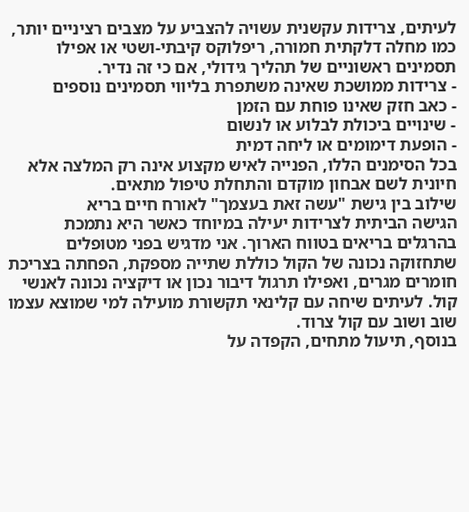לעיתים, צרידות עקשנית עשויה להצביע על מצבים רציניים יותר, כמו מחלה דלקתית חמורה, ריפלוקס קיבתי-ושטי או אפילו תסמינים ראשוניים של תהליך גידולי, אם כי זה נדיר.
- צרידות ממושכת שאינה משתפרת בליווי תסמינים נוספים
- כאב חזק שאינו פוחת עם הזמן
- שינויים ביכולת לבלוע או לנשום
- הופעת דימומים או ליחה דמית
בכל הסימנים הללו, הפנייה לאיש מקצוע אינה רק המלצה אלא חיונית לשם אבחון מוקדם והתחלת טיפול מתאים.
שילוב בין גישת "עשה זאת בעצמך" לאורח חיים בריא
הגישה הביתית לצרידות יעילה במיוחד כאשר היא נתמכת בהרגלים בריאים בטווח הארוך. אני מדגיש בפני מטופלים שתחזוקה נכונה של הקול כוללת שתייה מספקת, הפחתה בצריכת חומרים מגרים, ואפילו תרגול דיבור נכון או דיקציה נכונה לאנשי קול. לעיתים שיחה עם קלינאי תקשורת מועילה למי שמוצא עצמו שוב ושוב עם קול צרוד.
בנוסף, תיעול מתחים, הקפדה על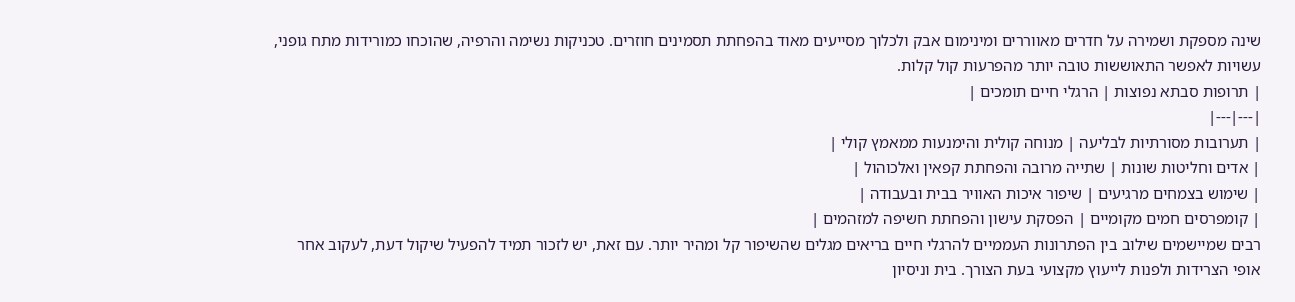שינה מספקת ושמירה על חדרים מאווררים ומינימום אבק ולכלוך מסייעים מאוד בהפחתת תסמינים חוזרים. טכניקות נשימה והרפיה, שהוכחו כמורידות מתח גופני, עשויות לאפשר התאוששות טובה יותר מהפרעות קול קלות.
| תרופות סבתא נפוצות | הרגלי חיים תומכים |
|---|---|
| תערובות מסורתיות לבליעה | מנוחה קולית והימנעות ממאמץ קולי |
| אדים וחליטות שונות | שתייה מרובה והפחתת קפאין ואלכוהול |
| שימוש בצמחים מרגיעים | שיפור איכות האוויר בבית ובעבודה |
| קומפרסים חמים מקומיים | הפסקת עישון והפחתת חשיפה למזהמים |
רבים שמיישמים שילוב בין הפתרונות העממיים להרגלי חיים בריאים מגלים שהשיפור קל ומהיר יותר. עם זאת, יש לזכור תמיד להפעיל שיקול דעת, לעקוב אחר אופי הצרידות ולפנות לייעוץ מקצועי בעת הצורך. בית וניסיון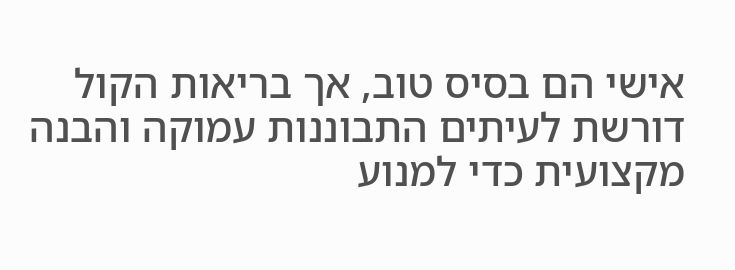אישי הם בסיס טוב, אך בריאות הקול דורשת לעיתים התבוננות עמוקה והבנה מקצועית כדי למנוע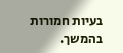בעיות חמורות בהמשך.